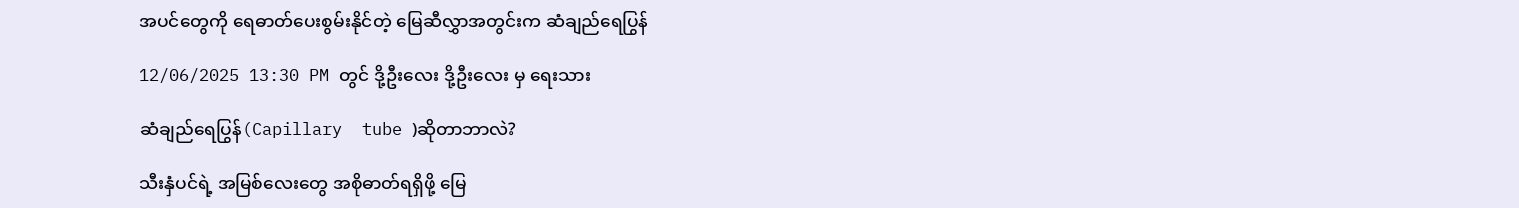အပင်တွေကို ရေဓာတ်ပေးစွမ်းနိုင်တဲ့ မြေဆီလွှာအတွင်းက ဆံချည်ရေပြွန်

12/06/2025 13:30 PM တွင် ဒို့ဦးလေး ဒို့ဦးလေး မှ ရေးသား

ဆံချည်ရေပြွန်(Capillary  tube )ဆိုတာဘာလဲ?

သီးနှံပင်ရဲ့ အမြစ်လေးတွေ အစိုဓာတ်ရရှိဖို့ မြေ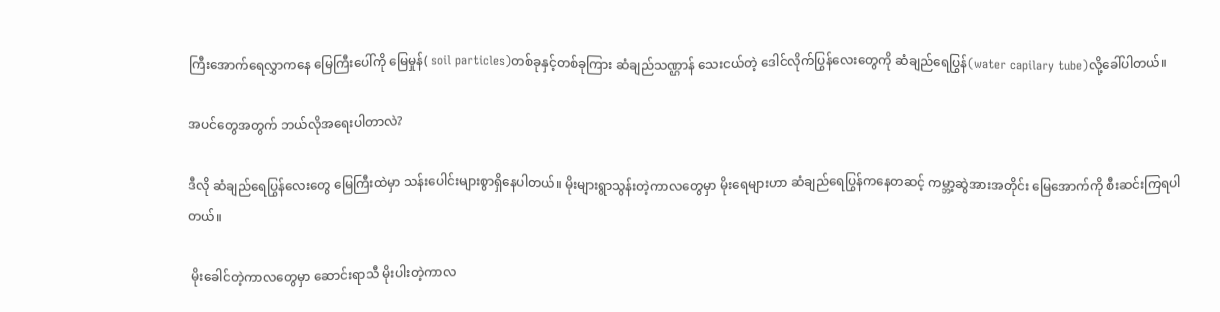ကြီးအောက်ရေလွှာကနေ မြေကြီးပေါ်ကို မြေမှုန်( soil particles)တစ်ခုနှင့်တစ်ခုကြား ဆံချည်သဏ္ဌာန် သေးငယ်တဲ့ ဒေါင်လိုက်ပြွန်လေးတွေကို ဆံချည်ရေပြွန်(water capilary tube)လို့ခေါ်ပါတယ်။

အပင်တွေအတွက် ဘယ်လိုအရေးပါတာလဲ?

ဒီလို ဆံချည်ရေပြွန်လေးတွေ မြေကြီးထဲမှာ သန်းပေါင်းများစွာရှိနေပါတယ်။ မိုးများရွာသွန်းတဲ့ကာလတွေမှာ မိုးရေများဟာ ဆံချည်ရေပြွန်ကနေတဆင့် ကမ္ဘာ့ဆွဲအားအတိုင်း မြေအောက်ကို စီးဆင်းကြရပါတယ်။

 မိုးခေါင်တဲ့ကာလတွေမှာ ဆောင်းရာသီ မိုးပါးတဲ့ကာလ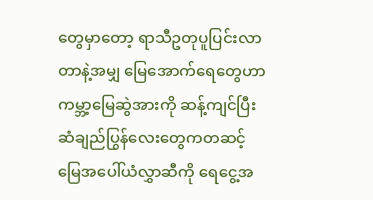တွေမှာတော့ ရာသီဥတုပူပြင်းလာတာနဲ့အမျှ မြေအောက်ရေတွေဟာ ကမ္ဘာ့မြေဆွဲအားကို ဆန့်ကျင်ပြီး ဆံချည်ပြွန်လေးတွေကတဆင့် မြေအပေါ်ယံလွှာဆီကို ရေငွေ့အ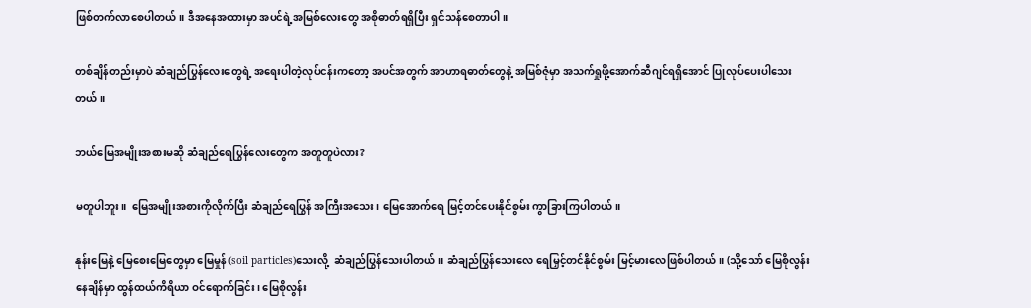ဖြစ်တက်လာစေပါတယ်။ ဒီအနေအထားမှာ အပင်ရဲ့အမြစ်လေးတွေ အစိုဓာတ်ရရှိပြီး ရှင်သန်စေတာပါ။

တစ်ချိန်တည်းမှာပဲ ဆံချည်ပြွန်လေးတွေရဲ့ အရေးပါတဲ့လုပ်ငန်းကတော့ အပင်အတွက် အာဟာရဓာတ်တွေနဲ့ အမြစ်ဇုံမှာ အသက်ရှုဖို့အောက်ဆီဂျင်ရရှိအောင် ပြုလုပ်ပေးပါသေးတယ်။

ဘယ်မြေအမျိုးအစားမဆို ဆံချည်ရေပြွန်လေးတွေက အတူတူပဲလား?

မတူပါဘူး။  မြေအမျိုးအစားကိုလိုက်ပြီး ဆံချည်ရေပြွန် အကြီးအသေး၊ မြေအောက်ရေ မြင့်တင်ပေးနိုင်စွမ်း ကွာခြားကြပါတယ်။

နုန်းမြေနဲ့ မြေစေးမြေတွေမှာ မြေမှုန်(soil particles)သေးလို့  ဆံချည်ပြွန်သေးပါတယ်။ ဆံချည်ပြွန်သေးလေ ရေမြှင့်တင်နိုင်စွမ်း မြင့်မားလေဖြစ်ပါတယ်။ (သို့သော် မြေစိုလွန်းနေချိန်မှာ ထွန်ထယ်ကိရိယာ ဝင်ရောက်ခြင်း၊ မြေစိုလွန်း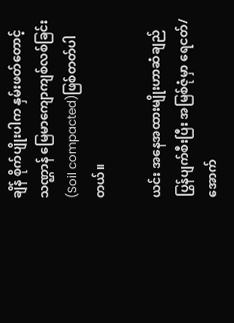ချိန် စိုက်ပျိုးပါက နှမ်းဖတ်တောင့်သဏ္ဌာန် မြေမာကျောကျစ်လစ်ခြင်း(Soil compacted)ဖြစ်တတ်ပါတယ်။

ယင်း အနေအထားမျိုးဟာဆံချည်ပြွန်ပျက်စီးပြီး အမြစ်ဇုံမှာ ရေငတ်/အောက်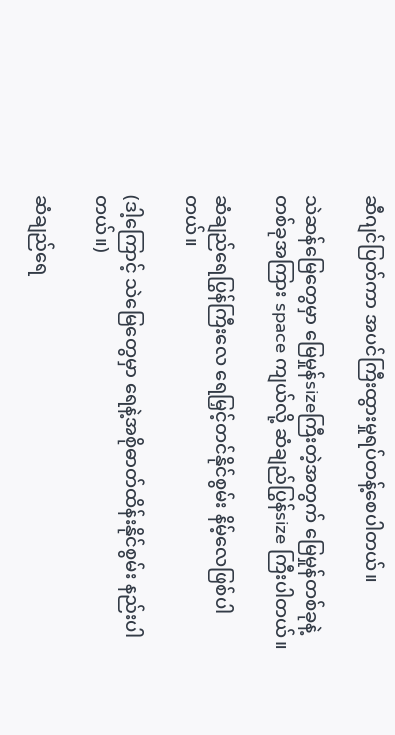ဆီဂျင်ပြတ်ကာ အပင်ကြီးထွားမှုရပ်တန့်စေပါတယ်။

သဲဆန်မြေတွေမှာ မြေမှုန်sizeကြီးတဲ့အတွက် မြေမှုန်တစ်ခုနဲ့တစ်ခုအကြား space ကျယ်လို့ ဆံချည်ပြွန်size ကြီးပါတယ်။

ဆံချည်ရေပြွန်ကြီးလေ ရေမြှင့်တင်နိုင်စွမ်း နိမ့်လေဖြစ်ပါတယ်။

(ဒါ့ကြောင့် သဲမြေတွေမှာ ရေနဲ့အစိုဓာတ်ထိန်းနိုင်စွမ်း နည်းပါတယ်။)

ဆံချည်ရေ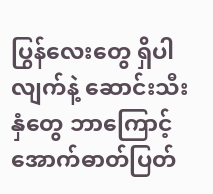ပြွန်လေးတွေ ရှိပါလျက်နဲ့ ဆောင်းသီးနှံတွေ ဘာကြောင့် အောက်ဓာတ်ပြတ်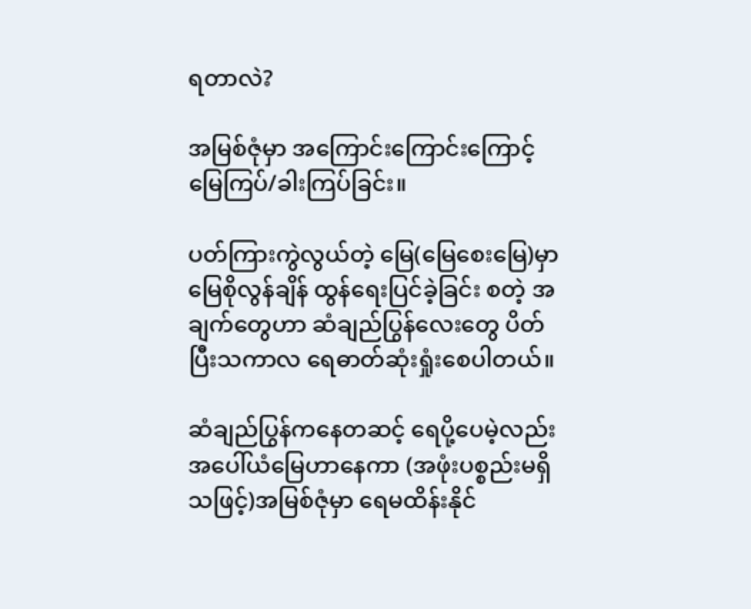ရတာလဲ?

အမြစ်ဇုံမှာ အကြောင်းကြောင်းကြောင့် မြေကြပ်/ခါးကြပ်ခြင်း။

ပတ်ကြားကွဲလွယ်တဲ့ မြေ(မြေစေးမြေ)မှာ မြေစိုလွန်ချိန် ထွန်ရေးပြင်ခဲ့ခြင်း စတဲ့ အချက်တွေဟာ ဆံချည်ပြွန်လေးတွေ ပိတ်ပြီးသကာလ ရေဓာတ်ဆုံးရှုံးစေပါတယ်။

ဆံချည်ပြွန်ကနေတဆင့် ရေပို့ပေမဲ့လည်း အပေါ်ယံမြေဟာနေကာ (အဖုံးပစ္စည်းမရှိသဖြင့်)အမြစ်ဇုံမှာ ရေမထိန်းနိုင်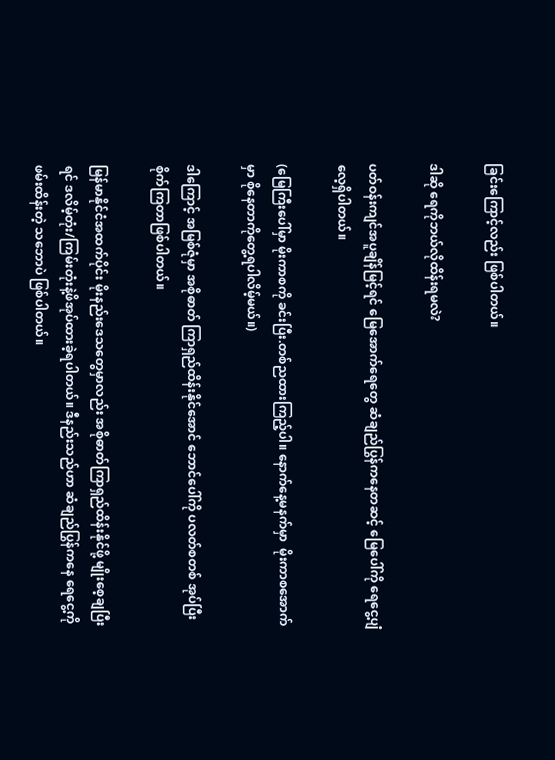ခြင်းကြောင့်လည်း ဖြစ်ပါတယ်။

ဒါဆို ရေကိုဘယ်လိုထိန်းရမလဲ?

ပတ်ဝန်းကျင်အပူချိန်မြင့်ရင် မြေအောက်ရေတွေ ဆံချည်ပြွန်ကနေတဆင့် မြေပေါ်ကို ရေငွေ့ပျံလေ့ရှိပါတယ်။

(မြေကြီးပေါ်မှာ မိုးကာစကို ခင်းပြီး.တစ်ညထားကြည့်ပါ။ နောက်နေ့မနက်မှာ  မိုးကာစအောက်မှာ စိုနေတာကိုတွေ့ရပါလိမ့်မယ်။)

ဒါကြောင့် အမြစ်ဇုံမှာ အစိုဓာတ် ကြာရှည်ထိန်းနိုင်အောင် ဘောင်ပေါ်ကို ပလတ်စတစ် အုပ်ပြီး စိုက်ကြတာဖြစ်ပါတယ်။

မြန်မာနိုင်ငံအထက်ပိုင်း မိုးနည်းဒေသတွေမှာလည်း အစိုဓာတ်ကြာရှည်ထိန်းနိုင်ဖို့ မျိုးစေ့ချပြီးရင် ဒလိမ့်တုံး/ကြမ်းတုံးနဲ့ဖိအုပ်ထားခဲ့ရပါတယ်။ ဒီနည်းသည်ဟာ ဆံချည်ပြွန်ကနေ ရေငွေ့ကို ဖမ်းထိန်းတဲ့ သဘောပဲ ဖြစ်ပါတယ်။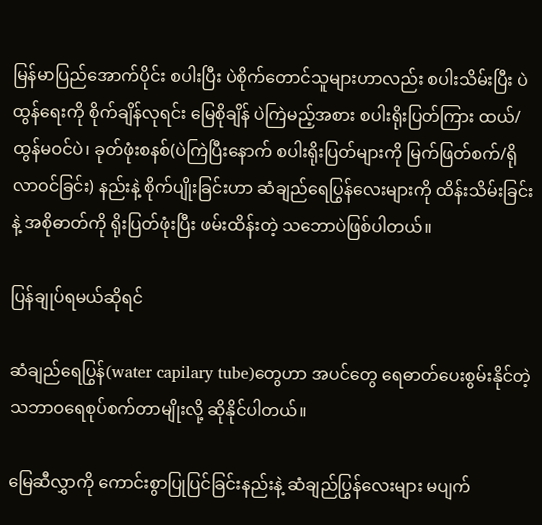မြန်မာပြည်အောက်ပိုင်း စပါးပြီး ပဲစိုက်တောင်သူများဟာလည်း စပါးသိမ်းပြီး ပဲထွန်ရေးကို စိုက်ချိန်လုရင်း မြေစိုချိန် ပဲကြဲမည့်အစား စပါးရိုးပြတ်ကြား ထယ်/ထွန်မဝင်ပဲ၊ ခုတ်ဖုံးစနစ်(ပဲကြဲပြီးနောက် စပါးရိုးပြတ်များကို မြက်ဖြတ်စက်/ရိုလာဝင်ခြင်း) နည်းနဲ့ စိုက်ပျိုးခြင်းဟာ ဆံချည်ရေပြွန်လေးများကို ထိန်းသိမ်းခြင်းနဲ့ အစိုဓာတ်ကို ရိုးပြတ်ဖုံးပြီး ဖမ်းထိန်းတဲ့ သဘောပဲဖြစ်ပါတယ်။

ပြန်ချုပ်ရမယ်ဆိုရင်

ဆံချည်ရေပြွန်(water capilary tube)တွေဟာ အပင်တွေ ရေဓာတ်ပေးစွမ်းနိုင်တဲ့ သဘာဝရေစုပ်စက်တာမျိုးလို့ ဆိုနိုင်ပါတယ်။

မြေဆီလွှာကို ကောင်းစွာပြုပြင်ခြင်းနည်းနဲ့ ဆံချည်ပြွန်လေးများ မပျက်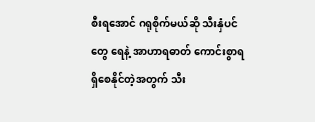စီးရအောင် ဂရုစိုက်မယ်ဆို သီးနှံပင်တွေ ရေနဲ့ အာဟာရဓာတ် ကောင်းစွာရရှိစေနိုင်တဲ့အတွက် သီး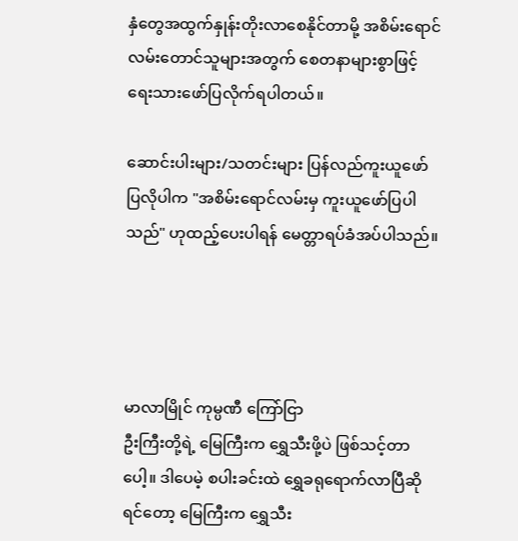နှံတွေအထွက်နှုန်းတိုးလာစေနိုင်တာမို့ အစိမ်းရောင်လမ်းတောင်သူများအတွက် စေတနာများစွာဖြင့် ရေးသားဖော်ပြလိုက်ရပါတယ်။

ဆောင်းပါးများ/သတင်းများ ပြန်လည်ကူးယူဖော်ပြလိုပါက "အစိမ်းရောင်လမ်းမှ ကူးယူဖော်ပြပါသည်" ဟုထည့်ပေးပါရန် မေတ္တာရပ်ခံအပ်ပါသည်။




မာလာမြိုင် ကုမ္ပဏီ ကြော်ငြာ
ဦးကြီးတို့ရဲ့ မြေကြီးက ရွှေသီးဖို့ပဲ ဖြစ်သင့်တာပေါ့။ ဒါပေမဲ့ စပါးခင်းထဲ ရွှေခရုရောက်လာပြီဆိုရင်တော့ မြေကြီးက ရွှေသီး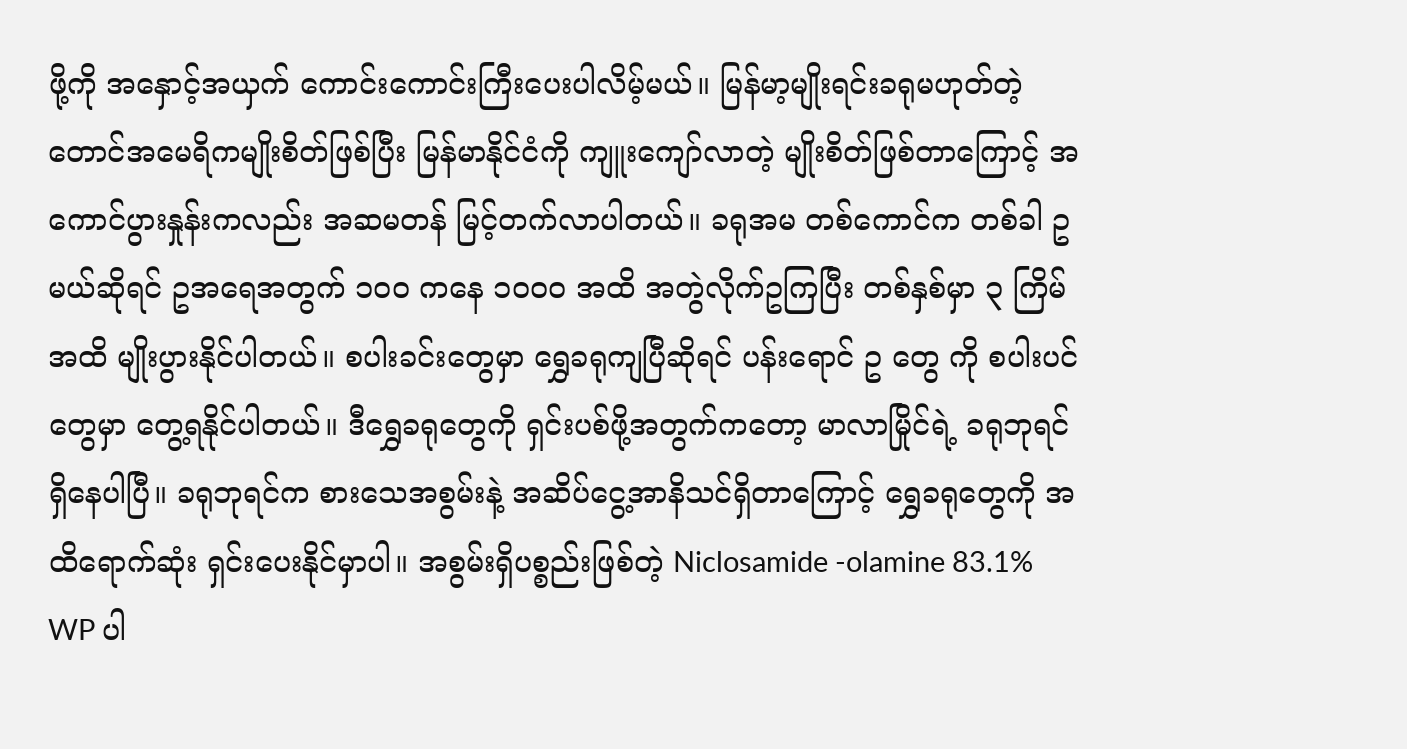ဖို့ကို အနှောင့်အယှက် ကောင်းကောင်းကြီးပေးပါလိမ့်မယ်။ မြန်မာ့မျိုးရင်းခရုမဟုတ်တဲ့ တောင်အမေရိကမျိုးစိတ်ဖြစ်ပြီး မြန်မာနိုင်ငံကို ကျူးကျော်လာတဲ့ မျိုးစိတ်ဖြစ်တာကြောင့် အကောင်ပွားနှုန်းကလည်း အဆမတန် မြင့်တက်လာပါတယ်။ ခရုအမ တစ်ကောင်က တစ်ခါ ဥ မယ်ဆိုရင် ဥအရေအတွက် ၁၀၀ ကနေ ၁၀၀၀ အထိ အတွဲလိုက်ဥကြပြီး တစ်နှစ်မှာ ၃ ကြိမ်အထိ မျိုးပွားနိုင်ပါတယ်။ စပါးခင်းတွေမှာ ရွှေခရုကျပြီဆိုရင် ပန်းရောင် ဥ တွေ ကို စပါးပင်တွေမှာ တွေ့ရနိုင်ပါတယ်။ ဒီရွှေခရုတွေကို ရှင်းပစ်ဖို့အတွက်ကတော့ မာလာမြိုင်ရဲ့ ခရုဘုရင် ရှိနေပါပြီ။ ခရုဘုရင်က စားသေအစွမ်းနဲ့ အဆိပ်ငွေ့အာနိသင်ရှိတာကြောင့် ရွှေခရုတွေကို အထိရောက်ဆုံး ရှင်းပေးနိုင်မှာပါ။ အစွမ်းရှိပစ္စည်းဖြစ်တဲ့ Niclosamide -olamine 83.1% WP ပါ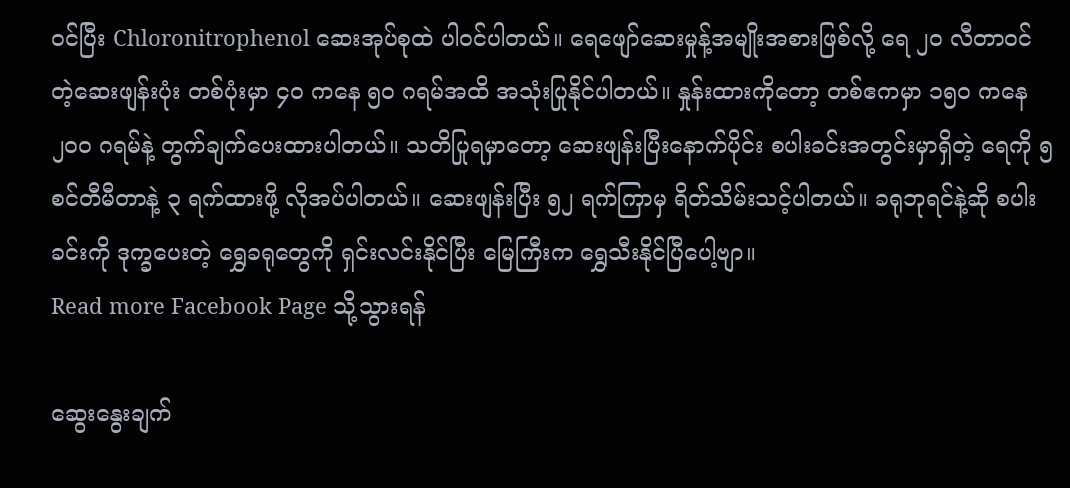ဝင်ပြီး Chloronitrophenol ဆေးအုပ်စုထဲ ပါဝင်ပါတယ်။ ရေဖျော်ဆေးမှုန့်အမျိုးအစားဖြစ်လို့ ရေ ၂၀ လီတာဝင်တဲ့ဆေးဖျန်းပုံး တစ်ပုံးမှာ ၄၀ ကနေ ၅၀ ဂရမ်အထိ အသုံးပြုနိုင်ပါတယ်။ နှုန်းထားကိုတော့ တစ်ဧကမှာ ၁၅၀ ကနေ ၂၀၀ ဂရမ်နဲ့ တွက်ချက်ပေးထားပါတယ်။ သတိပြုရမှာတော့ ဆေးဖျန်းပြီးနောက်ပိုင်း စပါးခင်းအတွင်းမှာရှိတဲ့ ရေကို ၅ စင်တီမီတာနဲ့ ၃ ရက်ထားဖို့ လိုအပ်ပါတယ်။ ဆေးဖျန်းပြီး ၅၂ ရက်ကြာမှ ရိတ်သိမ်းသင့်ပါတယ်။ ခရုဘုရင်နဲ့ဆို စပါးခင်းကို ဒုက္ခပေးတဲ့ ရွှေခရုတွေကို ရှင်းလင်းနိုင်ပြီး မြေကြီးက ရွှေသီးနိုင်ပြီပေါ့ဗျာ။
Read more Facebook Page သို့သွားရန်

ဆွေးနွေးချက်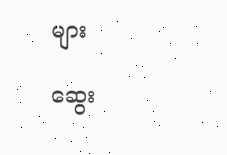များ

ဆွေး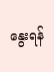နွေးရန်